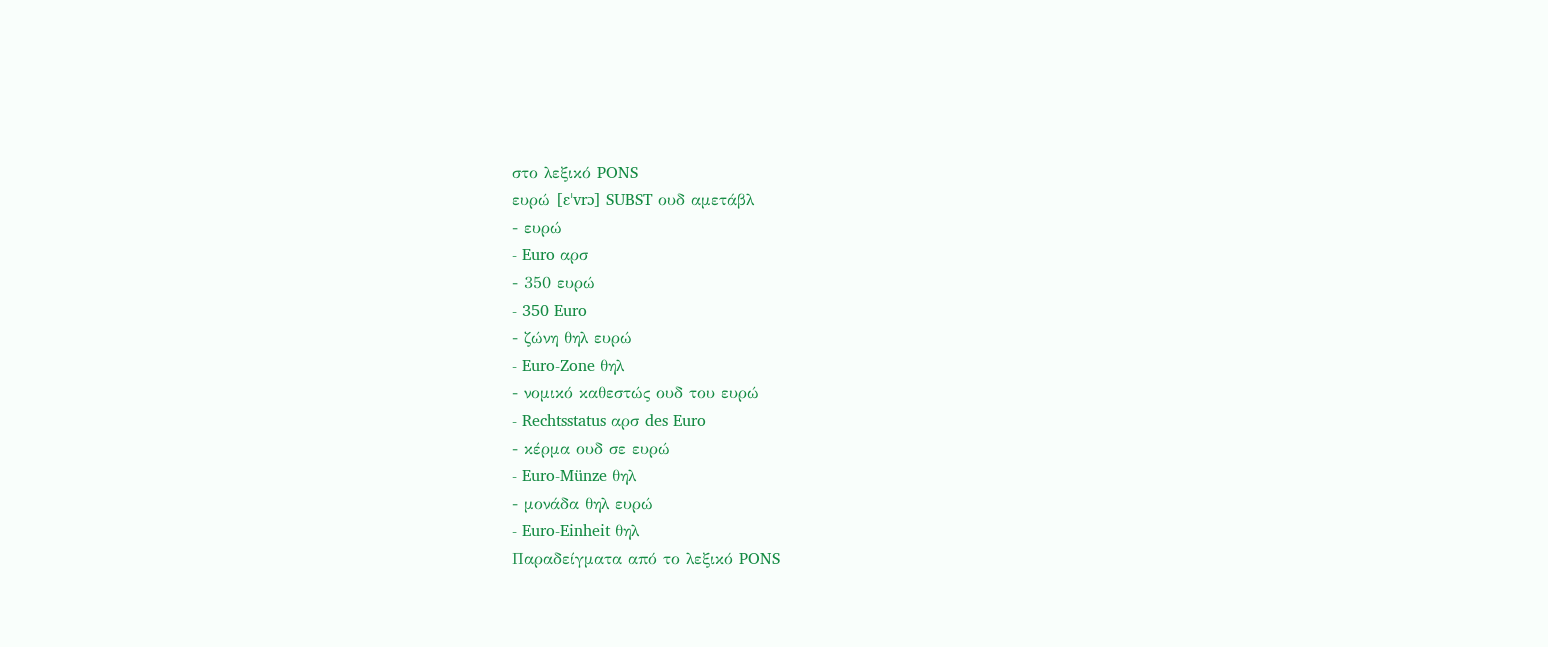στο λεξικό PONS
ευρώ [ɛˈvrɔ] SUBST ουδ αμετάβλ
- ευρώ
- Euro αρσ
- 350 ευρώ
- 350 Euro
- ζώνη θηλ ευρώ
- Euro-Zone θηλ
- νομικό καθεστώς ουδ του ευρώ
- Rechtsstatus αρσ des Euro
- κέρμα ουδ σε ευρώ
- Euro-Münze θηλ
- μονάδα θηλ ευρώ
- Euro-Einheit θηλ
Παραδείγματα από το λεξικό PONS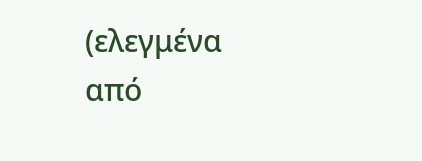(ελεγμένα από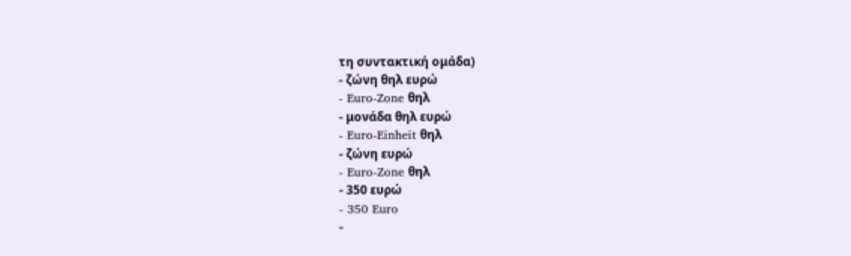τη συντακτική ομάδα)
- ζώνη θηλ ευρώ
- Euro-Zone θηλ
- μονάδα θηλ ευρώ
- Euro-Einheit θηλ
- ζώνη ευρώ
- Euro-Zone θηλ
- 350 ευρώ
- 350 Euro
-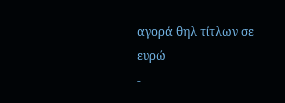αγορά θηλ τίτλων σε ευρώ
-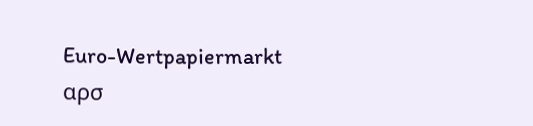Euro-Wertpapiermarkt αρσ